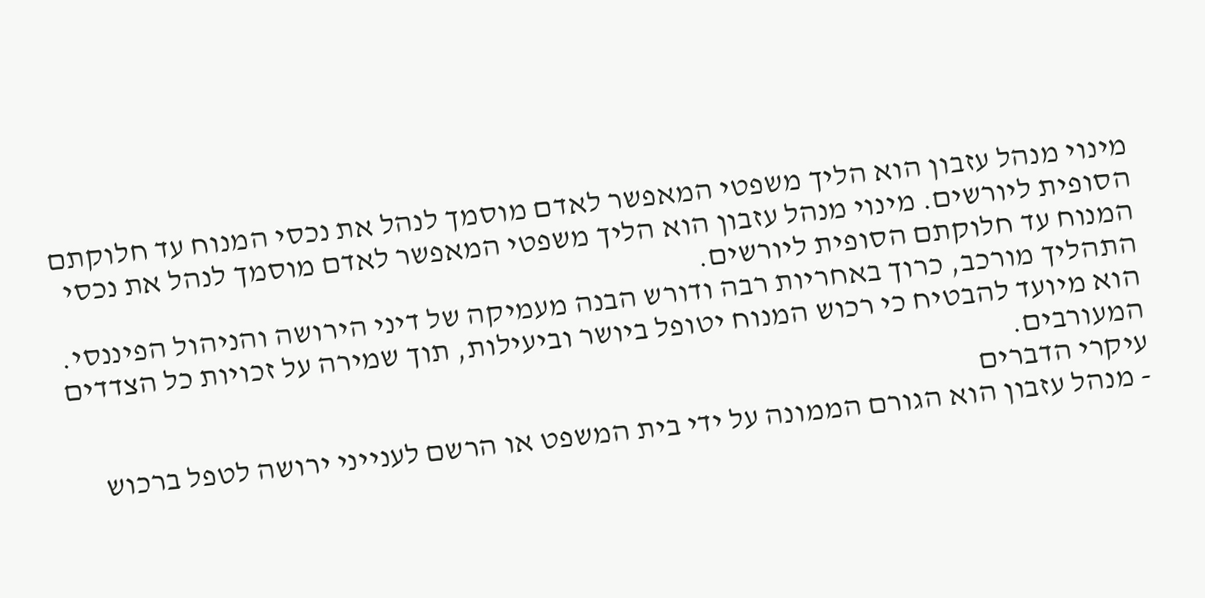מינוי מנהל עזבון הוא הליך משפטי המאפשר לאדם מוסמך לנהל את נכסי המנוח עד חלוקתם הסופית ליורשים. מינוי מנהל עזבון הוא הליך משפטי המאפשר לאדם מוסמך לנהל את נכסי המנוח עד חלוקתם הסופית ליורשים.
התהליך מורכב, כרוך באחריות רבה ודורש הבנה מעמיקה של דיני הירושה והניהול הפיננסי. הוא מיועד להבטיח כי רכוש המנוח יטופל ביושר וביעילות, תוך שמירה על זכויות כל הצדדים המעורבים.
עיקרי הדברים
- מנהל עזבון הוא הגורם הממונה על ידי בית המשפט או הרשם לענייני ירושה לטפל ברכוש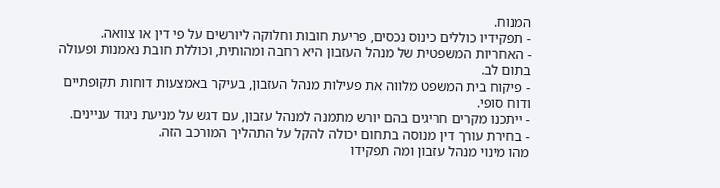המנוח.
- תפקידיו כוללים כינוס נכסים, פריעת חובות וחלוקה ליורשים על פי דין או צוואה.
- האחריות המשפטית של מנהל העזבון היא רחבה ומהותית, וכוללת חובת נאמנות ופעולה בתום לב.
- פיקוח בית המשפט מלווה את פעילות מנהל העזבון, בעיקר באמצעות דוחות תקופתיים ודוח סופי.
- ייתכנו מקרים חריגים בהם יורש מתמנה למנהל עזבון, עם דגש על מניעת ניגוד עניינים.
- בחירת עורך דין מנוסה בתחום יכולה להקל על התהליך המורכב הזה.
מהו מינוי מנהל עזבון ומה תפקידו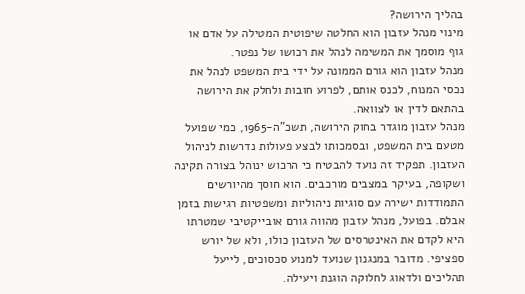בהליך הירושה?
מינוי מנהל עזבון הוא החלטה שיפוטית המטילה על אדם או גוף מוסמך את המשימה לנהל את רכושו של נפטר.
מנהל עזבון הוא גורם הממונה על ידי בית המשפט לנהל את נכסי המנוח, לכנס אותם, לפרוע חובות ולחלק את הירושה בהתאם לדין או לצוואה.
מנהל עזבון מוגדר בחוק הירושה, תשכ"ה-1965, כמי שפועל מטעם בית המשפט, ובסמכותו לבצע פעולות נדרשות לניהול העזבון. תפקיד זה נועד להבטיח כי הרכוש ינוהל בצורה תקינה ושקופה, בעיקר במצבים מורכבים. הוא חוסך מהיורשים התמודדות ישירה עם סוגיות ניהוליות ומשפטיות רגישות בזמן אבלם. בפועל, מנהל עזבון מהווה גורם אובייקטיבי שמטרתו היא לקדם את האינטרסים של העזבון כולו, ולא של יורש ספציפי. מדובר במנגנון שנועד למנוע סכסוכים, לייעל תהליכים ולדאוג לחלוקה הוגנת ויעילה.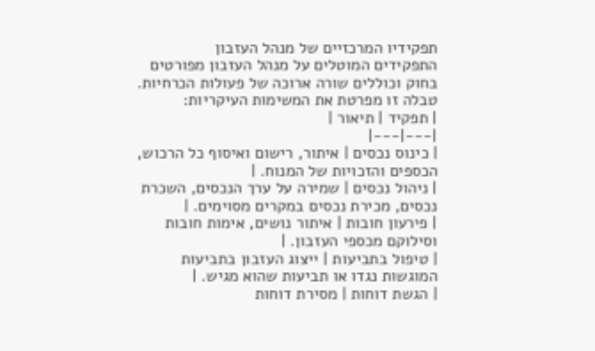תפקידיו המרכזיים של מנהל העזבון
התפקידים המוטלים על מנהל העזבון מפורטים בחוק וכוללים שורה ארוכה של פעולות הכרחיות. טבלה זו מפרטת את המשימות העיקריות:
| תפקיד | תיאור |
|---|---|
| כינוס נכסים | איתור, רישום ואיסוף כל הרכוש, הכספים והזכויות של המנוח. |
| ניהול נכסים | שמירה על ערך הנכסים, השכרת נכסים, מכירת נכסים במקרים מסוימים. |
| פירעון חובות | איתור נושים, אימות חובות וסילוקם מכספי העזבון. |
| טיפול בתביעות | ייצוג העזבון בתביעות המוגשות נגדו או תביעות שהוא מגיש. |
| הגשת דוחות | מסירת דוחות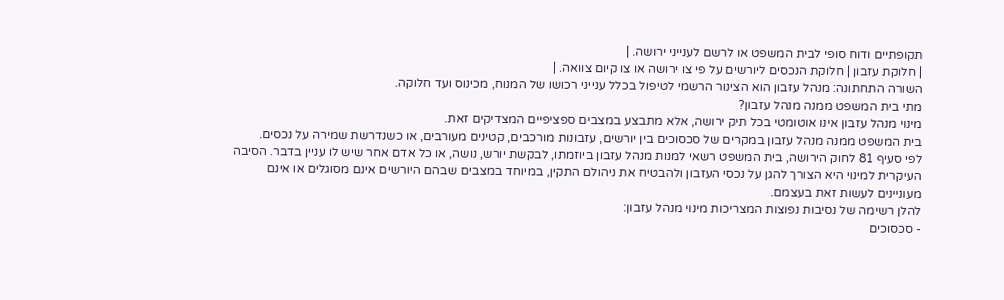תקופתיים ודוח סופי לבית המשפט או לרשם לענייני ירושה. |
| חלוקת עזבון | חלוקת הנכסים ליורשים על פי צו ירושה או צו קיום צוואה. |
השורה התחתונה: מנהל עזבון הוא הצינור הרשמי לטיפול בכלל ענייני רכושו של המנוח, מכינוס ועד חלוקה.
מתי בית המשפט ממנה מנהל עזבון?
מינוי מנהל עזבון אינו אוטומטי בכל תיק ירושה, אלא מתבצע במצבים ספציפיים המצדיקים זאת.
בית המשפט ממנה מנהל עזבון במקרים של סכסוכים בין יורשים, עזבונות מורכבים, קטינים מעורבים, או כשנדרשת שמירה על נכסים.
לפי סעיף 81 לחוק הירושה, בית המשפט רשאי למנות מנהל עזבון ביוזמתו, לבקשת יורש, נושה, או כל אדם אחר שיש לו עניין בדבר. הסיבה העיקרית למינוי היא הצורך להגן על נכסי העזבון ולהבטיח את ניהולם התקין, במיוחד במצבים שבהם היורשים אינם מסוגלים או אינם מעוניינים לעשות זאת בעצמם.
להלן רשימה של נסיבות נפוצות המצריכות מינוי מנהל עזבון:
- סכסוכים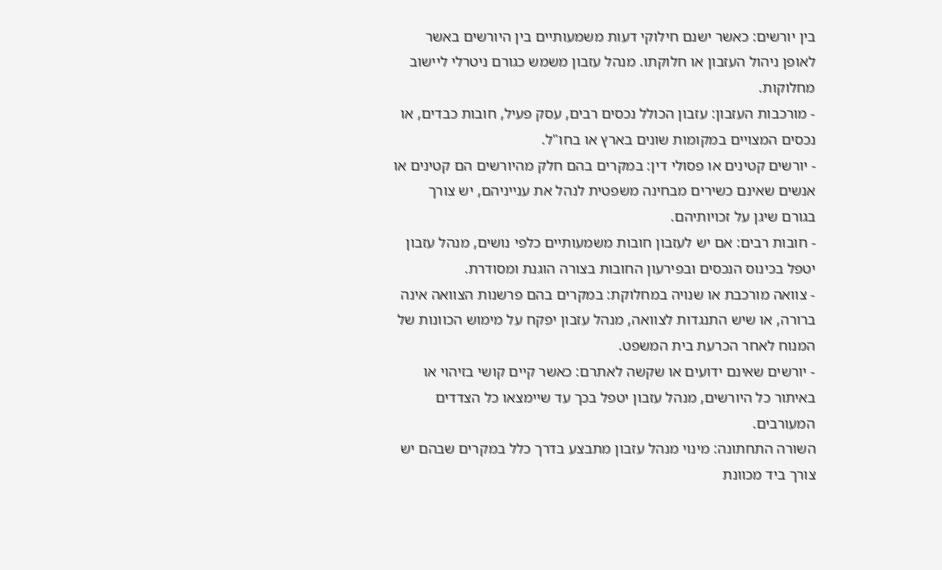בין יורשים: כאשר ישנם חילוקי דעות משמעותיים בין היורשים באשר לאופן ניהול העזבון או חלוקתו. מנהל עזבון משמש כגורם ניטרלי ליישוב מחלוקות.
- מורכבות העזבון: עזבון הכולל נכסים רבים, עסק פעיל, חובות כבדים, או נכסים המצויים במקומות שונים בארץ או בחו"ל.
- יורשים קטינים או פסולי דין: במקרים בהם חלק מהיורשים הם קטינים או אנשים שאינם כשירים מבחינה משפטית לנהל את ענייניהם, יש צורך בגורם שיגן על זכויותיהם.
- חובות רבים: אם יש לעזבון חובות משמעותיים כלפי נושים, מנהל עזבון יטפל בכינוס הנכסים ובפירעון החובות בצורה הוגנת ומסודרת.
- צוואה מורכבת או שנויה במחלוקת: במקרים בהם פרשנות הצוואה אינה ברורה, או שיש התנגדות לצוואה, מנהל עזבון יפקח על מימוש הכוונות של המנוח לאחר הכרעת בית המשפט.
- יורשים שאינם ידועים או שקשה לאתרם: כאשר קיים קושי בזיהוי או באיתור כל היורשים, מנהל עזבון יטפל בכך עד שיימצאו כל הצדדים המעורבים.
השורה התחתונה: מינוי מנהל עזבון מתבצע בדרך כלל במקרים שבהם יש צורך ביד מכוונת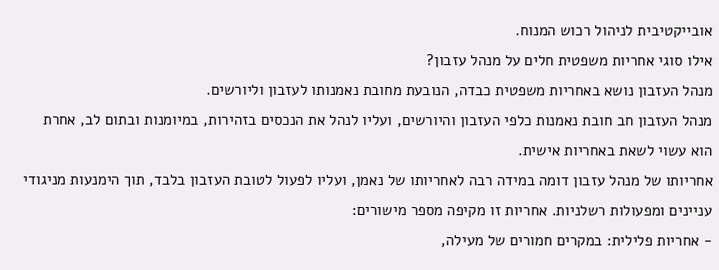אובייקטיבית לניהול רכוש המנוח.
אילו סוגי אחריות משפטית חלים על מנהל עזבון?
מנהל העזבון נושא באחריות משפטית כבדה, הנובעת מחובת נאמנותו לעזבון וליורשים.
מנהל העזבון חב חובת נאמנות כלפי העזבון והיורשים, ועליו לנהל את הנכסים בזהירות, במיומנות ובתום לב, אחרת הוא עשוי לשאת באחריות אישית.
אחריותו של מנהל עזבון דומה במידה רבה לאחריותו של נאמן, ועליו לפעול לטובת העזבון בלבד, תוך הימנעות מניגודי עניינים ומפעולות רשלניות. אחריות זו מקיפה מספר מישורים:
- אחריות פלילית: במקרים חמורים של מעילה,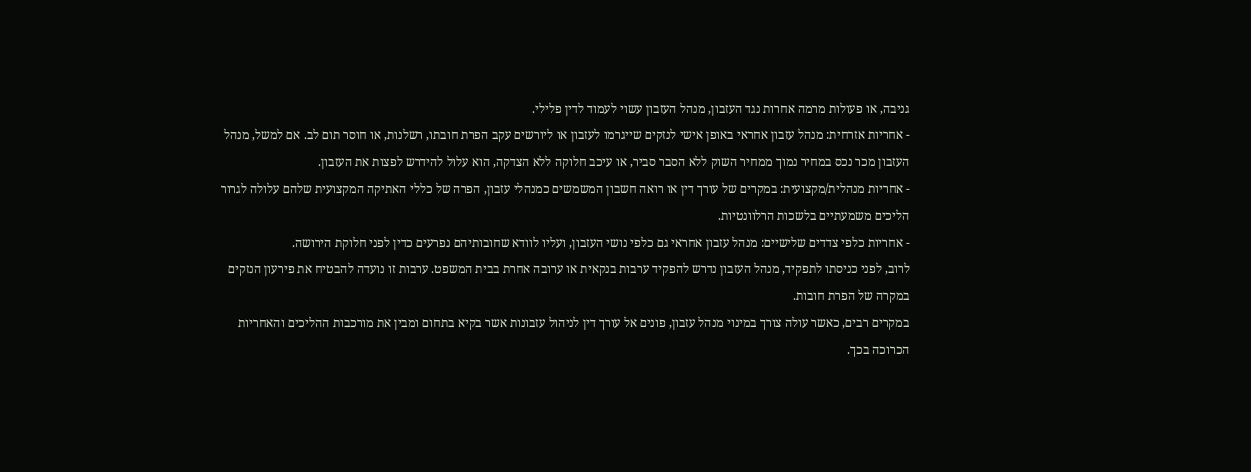גניבה, או פעולות מרמה אחרות נגד העזבון, מנהל העזבון עשוי לעמוד לדין פלילי.
- אחריות אזרחית: מנהל עזבון אחראי באופן אישי לנזקים שייגרמו לעזבון או ליורשים עקב הפרת חובתו, רשלנות, או חוסר תום לב. אם למשל, מנהל העזבון מכר נכס במחיר נמוך ממחיר השוק ללא הסבר סביר, או עיכב חלוקה ללא הצדקה, הוא עלול להידרש לפצות את העזבון.
- אחריות מנהלית/מקצועית: במקרים של עורך דין או רואה חשבון המשמשים כמנהלי עזבון, הפרה של כללי האתיקה המקצועית שלהם עלולה לגרור הליכים משמעתיים בלשכות הרלוונטיות.
- אחריות כלפי צדדים שלישיים: מנהל עזבון אחראי גם כלפי נושי העזבון, ועליו לוודא שחובותיהם נפרעים כדין לפני חלוקת הירושה.
לרוב, לפני כניסתו לתפקיד, מנהל העזבון נדרש להפקיד ערבות בנקאית או ערובה אחרת בבית המשפט. ערבות זו נועדה להבטיח את פירעון הנזקים במקרה של הפרת חובות.
במקרים רבים, כאשר עולה צורך במינוי מנהל עזבון, פונים אל עורך דין לניהול עזבונות אשר בקיא בתחום ומבין את מורכבות ההליכים והאחריות הכרוכה בכך.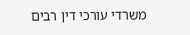משרדי עורכי דין רבים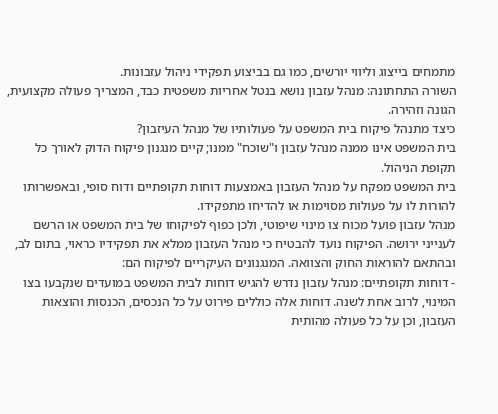מתמחים בייצוג וליווי יורשים, כמו גם בביצוע תפקידי ניהול עזבונות.
השורה התחתונה: מנהל עזבון נושא בנטל אחריות משפטית כבד, המצריך פעולה מקצועית, הגונה וזהירה.
כיצד מתנהל פיקוח בית המשפט על פעולותיו של מנהל העיזבון?
בית המשפט אינו ממנה מנהל עזבון ו"שוכח" ממנו; קיים מנגנון פיקוח הדוק לאורך כל תקופת הניהול.
בית המשפט מפקח על מנהל העזבון באמצעות דוחות תקופתיים ודוח סופי, ובאפשרותו להורות לו על פעולות מסוימות או להדיחו מתפקידו.
מנהל עזבון פועל מכוח צו מינוי שיפוטי, ולכן כפוף לפיקוחו של בית המשפט או הרשם לענייני ירושה. הפיקוח נועד להבטיח כי מנהל העזבון ממלא את תפקידיו כראוי, בתום לב, ובהתאם להוראות החוק והצוואה. המנגנונים העיקריים לפיקוח הם:
- דוחות תקופתיים: מנהל עזבון נדרש להגיש דוחות לבית המשפט במועדים שנקבעו בצו המינוי, לרוב אחת לשנה. דוחות אלה כוללים פירוט על כל הנכסים, הכנסות והוצאות העזבון, וכן על כל פעולה מהותית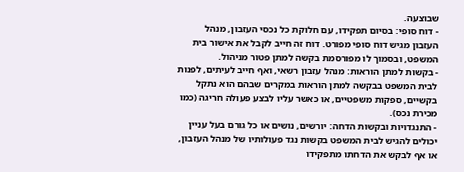שבוצעה.
- דוח סופי: בסיום תפקידו, עם חלוקת כל נכסי העזבון, מנהל העזבון מגיש דוח סופי מפורט. דוח זה חייב לקבל את אישור בית המשפט, ובסמוך לו מפורסמת בקשה למתן פטור מניהול.
- בקשות למתן הוראות: מנהל עזבון רשאי, ואף חייב לעיתים, לפנות לבית המשפט בבקשה למתן הוראות במקרים שבהם הוא נתקל בקשיים, ספקות משפטיים, או כאשר עליו לבצע פעולה חריגה (כמו מכירת נכס).
- התנגדויות ובקשות הדחה: יורשים, נושים או כל גורם בעל עניין יכולים להגיש לבית המשפט בקשות נגד פעולותיו של מנהל העזבון, או אף לבקש את הדחתו מתפקידו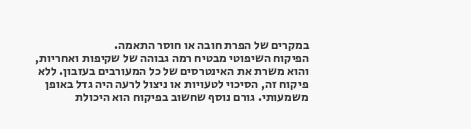במקרים של הפרת חובה או חוסר התאמה.
הפיקוח השיפוטי מבטיח רמה גבוהה של שקיפות ואחריות, והוא משרת את האינטרסים של כל המעורבים בעזבון. ללא פיקוח זה, הסיכוי לטעויות או ניצול לרעה היה גדל באופן משמעותי. גורם נוסף שחשוב בפיקוח הוא היכולת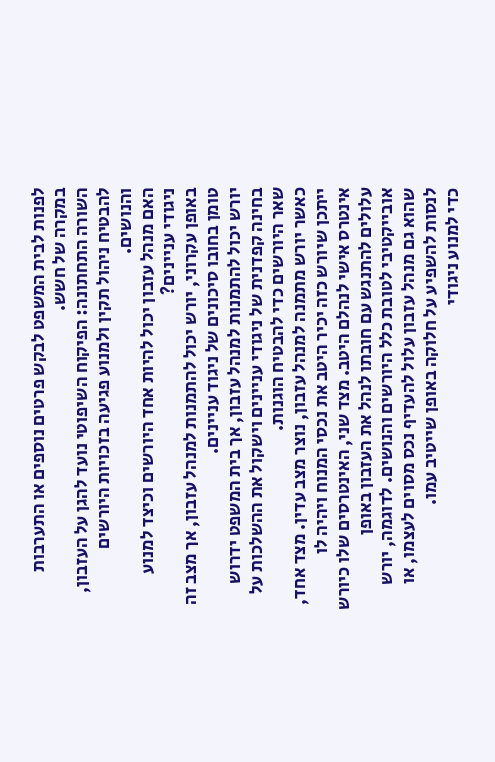לפנות לבית המשפט לבקש פרטים נוספים או התערבות במקרה של חשש.
השורה התחתונה: הפיקוח השיפוטי נועד להגן על העזבון, להבטיח ניהול תקין ולמנוע פגיעה בזכויות היורשים והנושים.
האם מנהל עזבון יכול להיות אחד היורשים וכיצד למנוע ניגודי עניינים?
באופן עקרוני, יורש יכול להתמנות למנהל עזבון, אך מצב זה טומן בחובו סיכונים של ניגוד עניינים.
יורש יכול להתמנות למנהל עזבון, אך בית המשפט ידרוש בחינה קפדנית של ניגודי עניינים וישקול את ההשלכות על שאר היורשים כדי להבטיח הוגנות.
כאשר יורש מתמנה למנהל עזבון, נוצר מצב עדין. מצד אחד, ייתכן שיורש כזה יכיר היטב את נכסי המנוח ויהיה לו אינטרס אישי לנהלם היטב. מצד שני, האינטרסים שלו כיורש עלולים להתנגש עם חובתו לנהל את העזבון באופן אובייקטיבי לטובת כלל היורשים והנושים. לדוגמה, יורש שהוא גם מנהל עזבון עלול להעדיף נכס מסוים לעצמו, או לנסות להשפיע על חלוקה באופן שייטיב עמו.
כדי למנוע ניגודי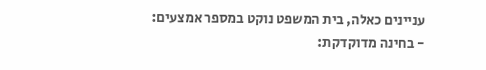עניינים כאלה, בית המשפט נוקט במספר אמצעים:
- בחינה מדוקדקת: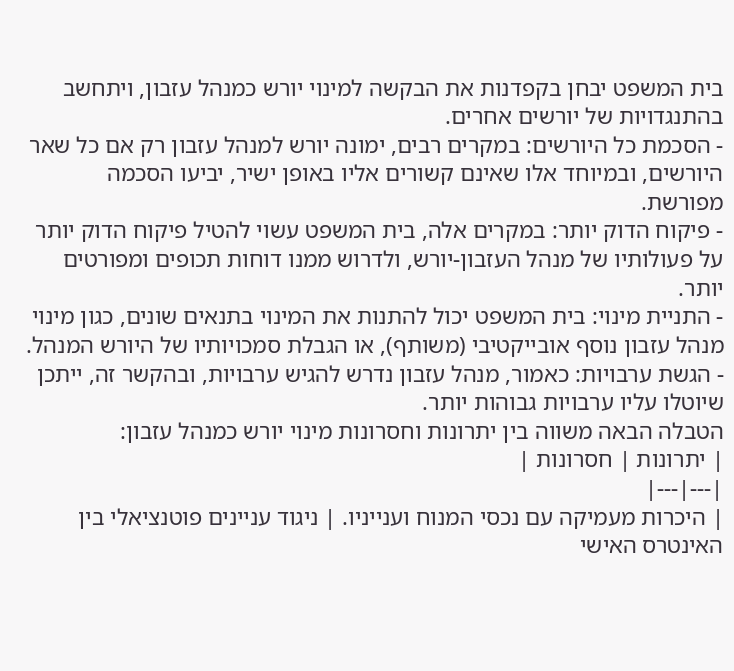בית המשפט יבחן בקפדנות את הבקשה למינוי יורש כמנהל עזבון, ויתחשב בהתנגדויות של יורשים אחרים.
- הסכמת כל היורשים: במקרים רבים, ימונה יורש למנהל עזבון רק אם כל שאר היורשים, ובמיוחד אלו שאינם קשורים אליו באופן ישיר, יביעו הסכמה מפורשת.
- פיקוח הדוק יותר: במקרים אלה, בית המשפט עשוי להטיל פיקוח הדוק יותר על פעולותיו של מנהל העזבון-יורש, ולדרוש ממנו דוחות תכופים ומפורטים יותר.
- התניית מינוי: בית המשפט יכול להתנות את המינוי בתנאים שונים, כגון מינוי מנהל עזבון נוסף אובייקטיבי (משותף), או הגבלת סמכויותיו של היורש המנהל.
- הגשת ערבויות: כאמור, מנהל עזבון נדרש להגיש ערבויות, ובהקשר זה, ייתכן שיוטלו עליו ערבויות גבוהות יותר.
הטבלה הבאה משווה בין יתרונות וחסרונות מינוי יורש כמנהל עזבון:
| יתרונות | חסרונות |
|---|---|
| היכרות מעמיקה עם נכסי המנוח וענייניו. | ניגוד עניינים פוטנציאלי בין האינטרס האישי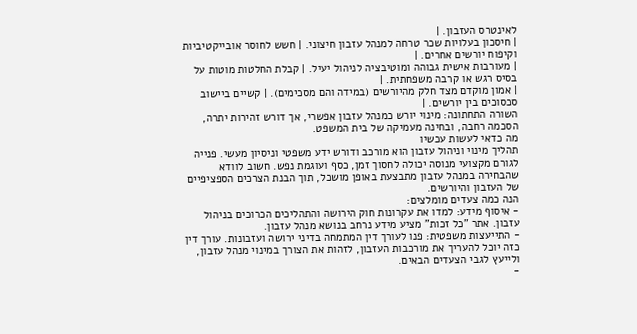לאינטרס העזבון. |
| חיסכון בעלויות שכר טרחה למנהל עזבון חיצוני. | חשש לחוסר אובייקטיביות וקיפוח יורשים אחרים. |
| מעורבות אישית גבוהה ומוטיבציה לניהול יעיל. | קבלת החלטות מוטות על בסיס רגש או קרבה משפחתית. |
| אמון מוקדם מצד חלק מהיורשים (במידה והם מסכימים). | קשיים ביישוב סכסוכים בין יורשים. |
השורה התחתונה: מינוי יורש כמנהל עזבון אפשרי, אך דורש זהירות יתרה, הסכמה רחבה, ובחינה מעמיקה של בית המשפט.
מה כדאי לעשות עכשיו
תהליך מינוי וניהול עזבון הוא מורכב ודורש ידע משפטי וניסיון מעשי. פנייה לגורם מקצועי מנוסה יכולה לחסוך זמן, כסף ועוגמת נפש. חשוב לוודא שהבחירה במנהל עזבון מתבצעת באופן מושכל, תוך הבנת הצרכים הספציפיים של העזבון והיורשים.
הנה כמה צעדים מומלצים:
- איסוף מידע: למדו את עקרונות חוק הירושה והתהליכים הכרוכים בניהול עזבון. אתר "כל זכות" מציע מידע נרחב בנושא מנהל עזבון.
- התייעצות משפטית: פנו לעורך דין המתמחה בדיני ירושה ועזבונות. עורך דין כזה יוכל להעריך את מורכבות העזבון, לזהות את הצורך במינוי מנהל עזבון, ולייעץ לגבי הצעדים הבאים.
-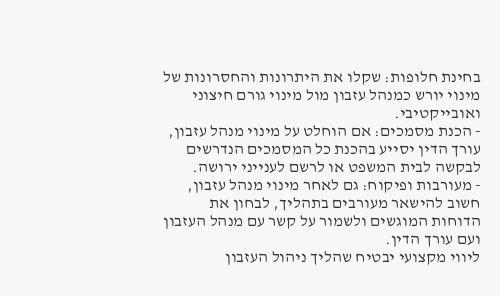בחינת חלופות: שקלו את היתרונות והחסרונות של מינוי יורש כמנהל עזבון מול מינוי גורם חיצוני ואובייקטיבי.
- הכנת מסמכים: אם הוחלט על מינוי מנהל עזבון, עורך הדין יסייע בהכנת כל המסמכים הנדרשים לבקשה לבית המשפט או לרשם לענייני ירושה.
- מעורבות ופיקוח: גם לאחר מינוי מנהל עזבון, חשוב להישאר מעורבים בתהליך, לבחון את הדוחות המוגשים ולשמור על קשר עם מנהל העזבון ועם עורך הדין.
ליווי מקצועי יבטיח שהליך ניהול העזבון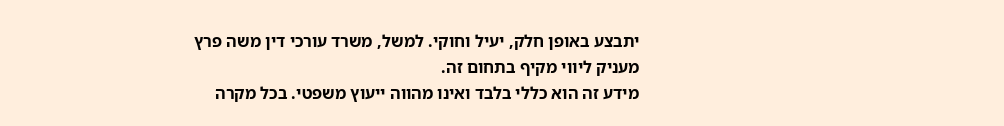יתבצע באופן חלק, יעיל וחוקי. למשל, משרד עורכי דין משה פרץ מעניק ליווי מקיף בתחום זה.
מידע זה הוא כללי בלבד ואינו מהווה ייעוץ משפטי. בכל מקרה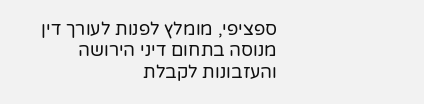ספציפי, מומלץ לפנות לעורך דין מנוסה בתחום דיני הירושה והעזבונות לקבלת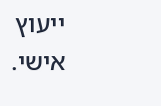ייעוץ אישי.